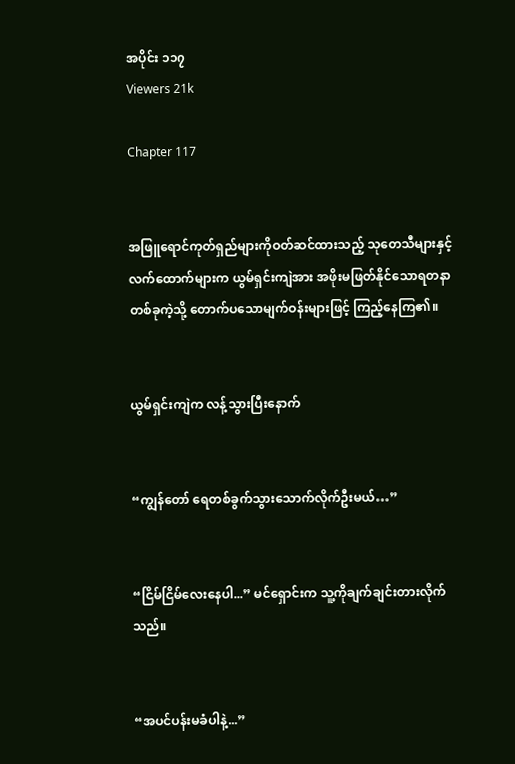အပိုင်း ၁၁၇
Viewers 21k

Chapter 117


အဖြူရောင်ကုတ်ရှည်များကိုဝတ်ဆင်ထားသည့် သုတေသီများနှင့် လက်ထောက်များက ယွမ်ရှင်းကျဲအား အဖိုးမဖြတ်နိုင်သောရတနာတစ်ခုကဲ့သို့ တောက်ပသောမျက်ဝန်းများဖြင့် ကြည့်နေကြ၏။


ယွမ်ရှင်းကျဲက လန့်သွားပြီးနောက်


“ကျွန်တော် ရေတစ်ခွက်သွားသောက်လိုက်ဦးမယ်…”


“ငြိမ်ငြိမ်လေးနေပါ...” မင်ရှောင်းက သူ့ကိုချက်ချင်းတားလိုက်သည်။


“အပင်ပန်းမခံပါနဲ့...”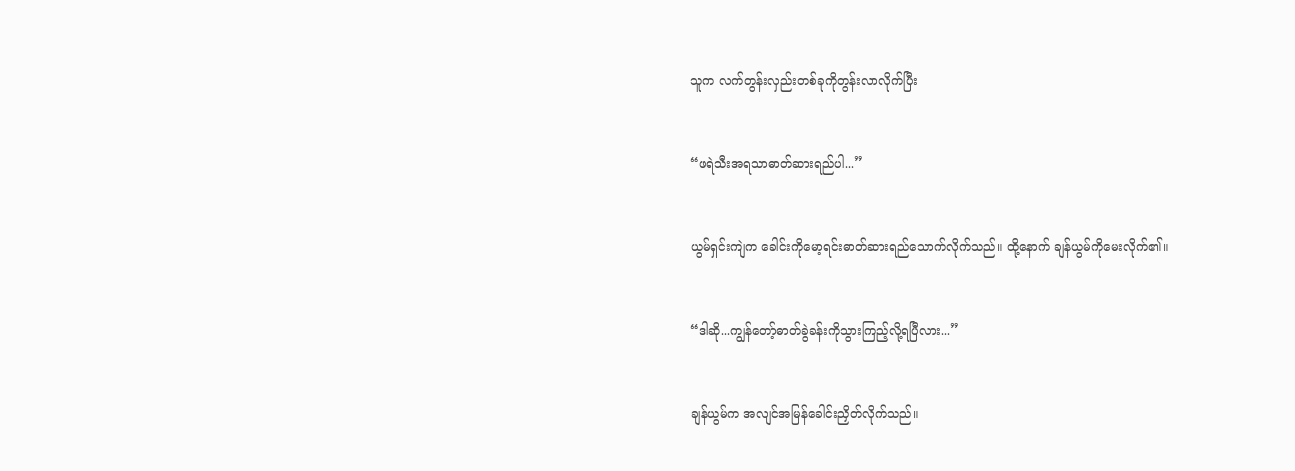သူက လက်တွန်းလှည်းတစ်ခုကိုတွန်းလာလိုက်ပြီး


“ဖရဲသီးအရသာဓာတ်ဆားရည်ပါ...”


ယွမ်ရှင်းကျဲက ခေါင်းကိုမော့ရင်းဓာတ်ဆားရည်သောက်လိုက်သည်။ ထို့နောက် ချန်ယွမ်ကိုမေးလိုက်၏။


“ဒါဆို...ကျွန်တော့်ဓာတ်ခွဲခန်းကိုသွားကြည့်လို့ရပြီလား...”


ချန်ယွမ်က အလျင်အမြန်ခေါင်းညှိတ်လိုက်သည်။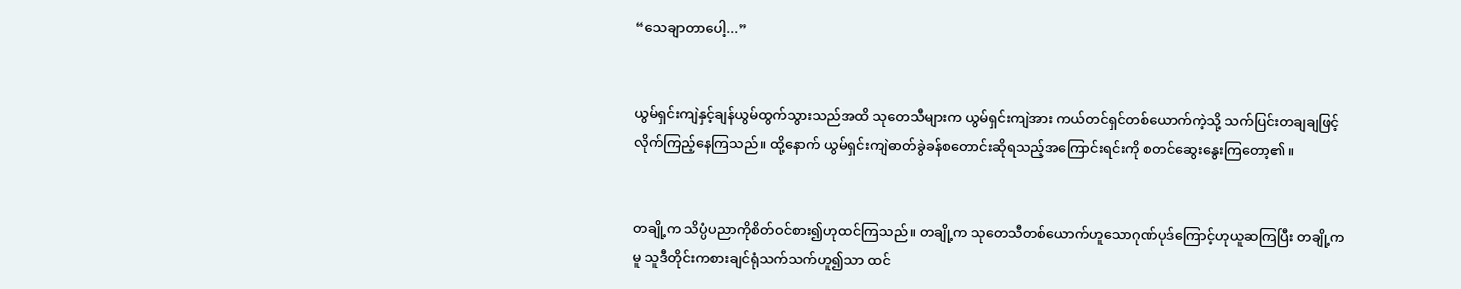“သေချာတာပေါ့...”


ယွမ်ရှင်းကျဲနှင့်ချန်ယွမ်ထွက်သွားသည်အထိ သုတေသီများက ယွမ်ရှင်းကျဲအား ကယ်တင်ရှင်တစ်ယောက်ကဲ့သို့ သက်ပြင်းတချချဖြင့်လိုက်ကြည့်နေကြသည်။ ထို့နောက် ယွမ်ရှင်းကျဲဓာတ်ခွဲခန်စတောင်းဆိုရသည့်အကြောင်းရင်းကို စတင်ဆွေးနွေးကြတော့၏။


တချို့က သိပ္ပံပညာကိုစိတ်ဝင်စား၍ဟုထင်ကြသည်။ တချို့က သုတေသီတစ်ယောက်ဟူသောဂုဏ်ပုဒ်ကြောင့်ဟုယူဆကြပြီး တချို့ကမူ သူဒီတိုင်းကစားချင်ရုံသက်သက်ဟူ၍သာ ထင်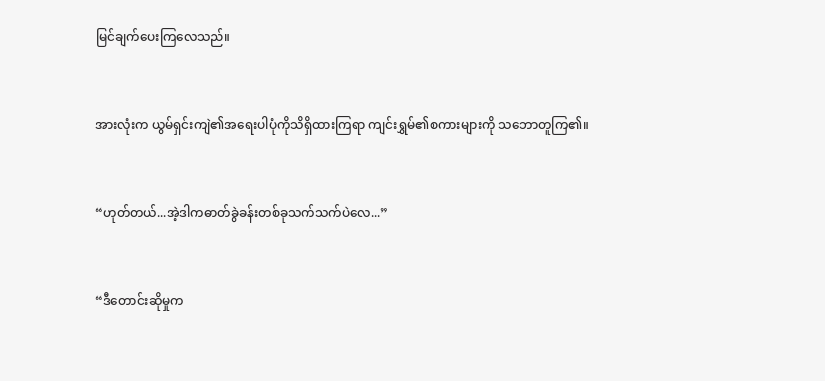မြင်ချက်ပေးကြလေသည်။


အားလုံးက ယွမ်ရှင်းကျဲ၏အရေးပါပုံကိုသိရှိထားကြရာ ကျင်းရွှမ်၏စကားများကို သဘောတူကြ၏။


“ဟုတ်တယ်...အဲ့ဒါကဓာတ်ခွဲခန်းတစ်ခုသက်သက်ပဲလေ...”


“ဒီတောင်းဆိုမှုက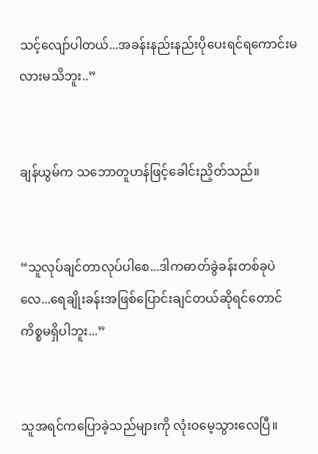သင့်လျော်ပါတယ်...အခန်းနည်းနည်းပိုပေးရင်ရကောင်းမလားမသိဘူး..”


ချန်ယွမ်က သဘောတူဟန်ဖြင့်ခေါင်းညှိတ်သည်။


“သူလုပ်ချင်တာလုပ်ပါစေ...ဒါကဓာတ်ခွဲခန်းတစ်ခုပဲလေ...ရေချိုးခန်းအဖြစ်ပြောင်းချင်တယ်ဆိုရင်တောင် ကိစ္စမရှိပါဘူး...”


သူအရင်ကပြောခဲ့သည်များကို လုံးဝမေ့သွားလေပြီ။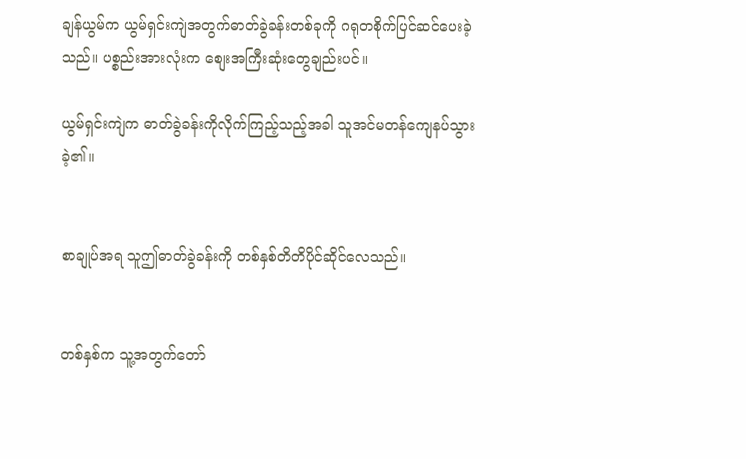ချန်ယွမ်က ယွမ်ရှင်းကျဲအတွက်ဓာတ်ခွဲခန်းတစ်ခုကို ဂရုတစိုက်ပြင်ဆင်ပေးခဲ့သည်။ ပစ္စည်းအားလုံးက စျေးအကြီးဆုံးတွေချည်းပင်။

ယွမ်ရှင်းကျဲက ဓာတ်ခွဲခန်းကိုလိုက်ကြည့်သည့်အခါ သူအင်မတန်ကျေနပ်သွားခဲ့၏။


စာချုပ်အရ သူဤဓာတ်ခွဲခန်းကို တစ်နှစ်တိတိပိုင်ဆိုင်လေသည်။


တစ်နှစ်က သူ့အတွက်တော်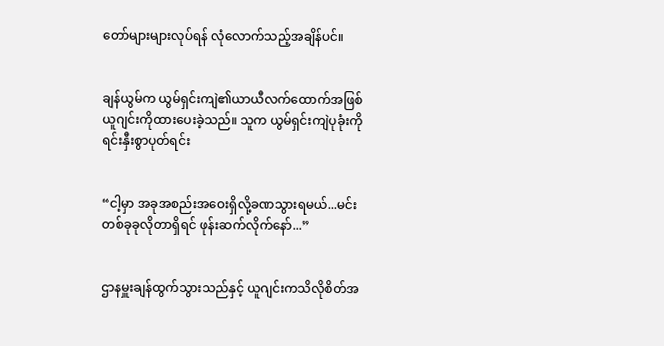တော်များများလုပ်ရန် လုံလောက်သည့်အချိန်ပင်။


ချန်ယွမ်က ယွမ်ရှင်းကျဲ၏ယာယီလက်ထောက်အဖြစ် ယူဂျင်းကိုထားပေးခဲ့သည်။ သူက ယွမ်ရှင်းကျဲပုခုံးကို ရင်းနှီးစွာပုတ်ရင်း


“ငါ့မှာ အခုအစည်းအဝေးရှိလို့ခဏသွားရမယ်...မင်းတစ်ခုခုလိုတာရှိရင် ဖုန်းဆက်လိုက်နော်...”


ဌာနမှူးချန်ထွက်သွားသည်နှင့် ယူဂျင်းကသိလိုစိတ်အ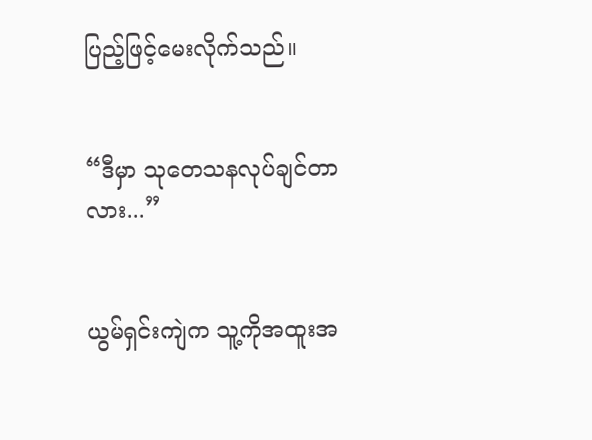ပြည့်ဖြင့်မေးလိုက်သည်။


“ဒီမှာ သုတေသနလုပ်ချင်တာလား...”


ယွမ်ရှင်းကျဲက သူ့ကိုအထူးအ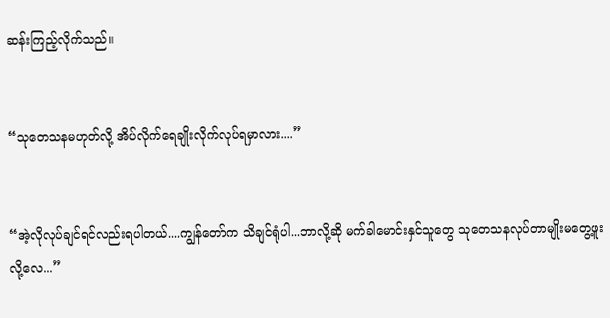ဆန်းကြည့်လိုက်သည်။


“သုတေသနမဟုတ်လို့ အိပ်လိုက်ရေချိုးလိုက်လုပ်ရမှာလား....”


“အဲ့လိုလုပ်ချင်ရင်လည်းရပါတယ်....ကျွန်တော်က သိချင်ရုံပါ...ဘာလို့ဆို မက်ခါမောင်းနှင်သူတွေ သုတေသနလုပ်တာမျိုးမတွေ့ဖူးလို့လေ...”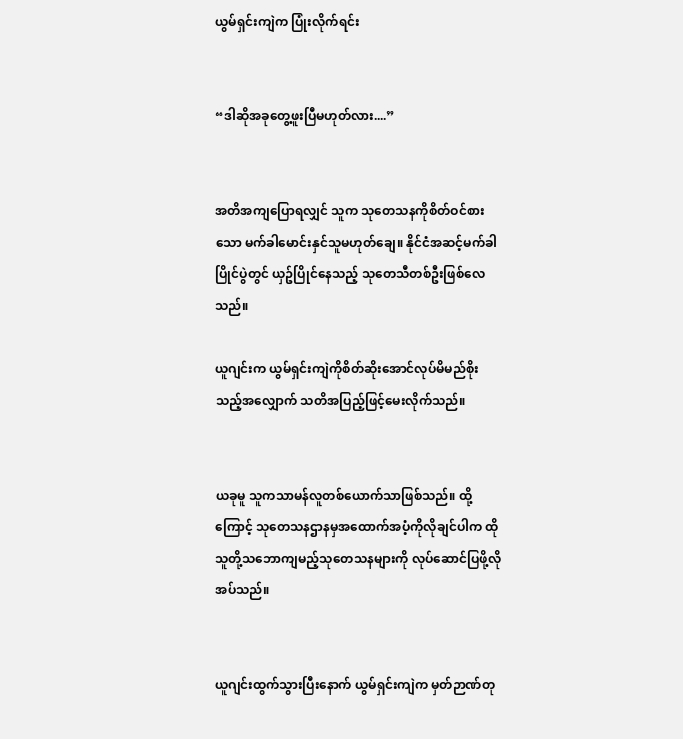ယွမ်ရှင်းကျဲက ပြုံးလိုက်ရင်း


“ဒါဆိုအခုတွေ့ဖူးပြီမဟုတ်လား....”


အတိအကျပြောရလျှင် သူက သုတေသနကိုစိတ်ဝင်စားသော မက်ခါမောင်းနှင်သူမဟုတ်ချေ။ နိုင်ငံအဆင့်မက်ခါပြိုင်ပွဲတွင် ယှဥ်ပြိုင်နေသည့် သုတေသီတစ်ဦးဖြစ်လေသည်။

ယူဂျင်းက ယွမ်ရှင်းကျဲကိုစိတ်ဆိုးအောင်လုပ်မိမည်စိုးသည့်အလျှောက် သတိအပြည့်ဖြင့်မေးလိုက်သည်။


ယခုမူ သူကသာမန်လူတစ်ယောက်သာဖြစ်သည်။ ထို့ကြောင့် သုတေသနဌာနမှအထောက်အပံ့ကိုလိုချင်ပါက ထိုသူတို့သဘောကျမည့်သုတေသနများကို လုပ်ဆောင်ပြဖို့လိုအပ်သည်။


ယူဂျင်းထွက်သွားပြီးနောက် ယွမ်ရှင်းကျဲက မှတ်ဉာဏ်တု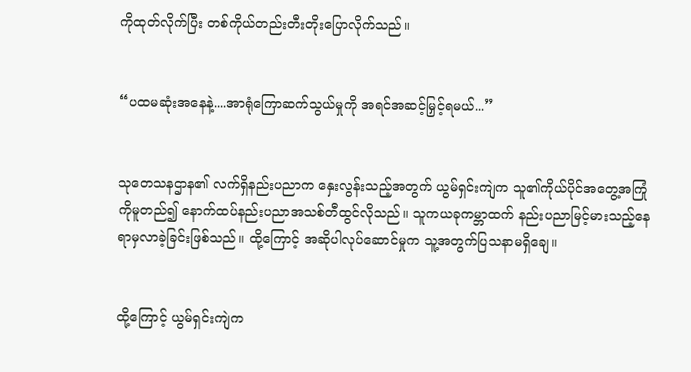ကိုထုတ်လိုက်ပြီး တစ်ကိုယ်တည်းတီးတိုးပြောလိုက်သည်။


“ပထမဆုံးအနေနဲ့....အာရုံကြောဆက်သွယ်မှုကို အရင်အဆင့်မြှင့်ရမယ်...”


သုတေသနဌာန၏ လက်ရှိနည်းပညာက နှေးလွန်းသည့်အတွက် ယွမ်ရှင်းကျဲက သူ၏ကိုယ်ပိုင်အတွေ့အကြုံကိုမူတည်၍ နောက်ထပ်နည်းပညာအသစ်တီထွင်လိုသည်။ သူကယခုကမ္ဘာထက် နည်းပညာမြင့်မားသည့်နေရာမှလာခဲ့ခြင်းဖြစ်သည်။ ထို့ကြောင့် အဆိုပါလုပ်ဆောင်မှုက သူ့အတွက်ပြသနာမရှိချေ။


ထို့ကြောင့် ယွမ်ရှင်းကျဲက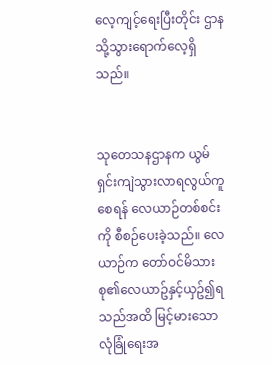လေ့ကျင့်ရေးပြီးတိုင်း ဌာနသို့သွားရောက်လေ့ရှိသည်။


သုတေသနဌာနက ယွမ်ရှင်းကျဲသွားလာရလွယ်ကူစေရန် လေယာဉ်တစ်စင်းကို စီစဉ်ပေးခဲ့သည်။ လေယာဉ်က တော်ဝင်မိသားစု၏လေယာဥ်နှင့်ယှဥ်၍ရသည်အထိ မြင့်မားသောလုံခြုံရေးအ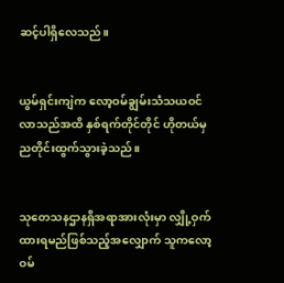ဆင့်ပါရှိလေသည်။


ယွမ်ရှင်းကျဲက လော့ဝမ်ချွမ်းသံသယဝင်လာသည်အထိ နှစ်ရက်တိုင်တိုင် ဟိုတယ်မှညတိုင်းထွက်သွားခဲ့သည်။


သုတေသနဌာနရှိအရာအားလုံးမှာ လျှို့ဝှက်ထားရမည်ဖြစ်သည့်အလျှောက် သူကလော့ဝမ်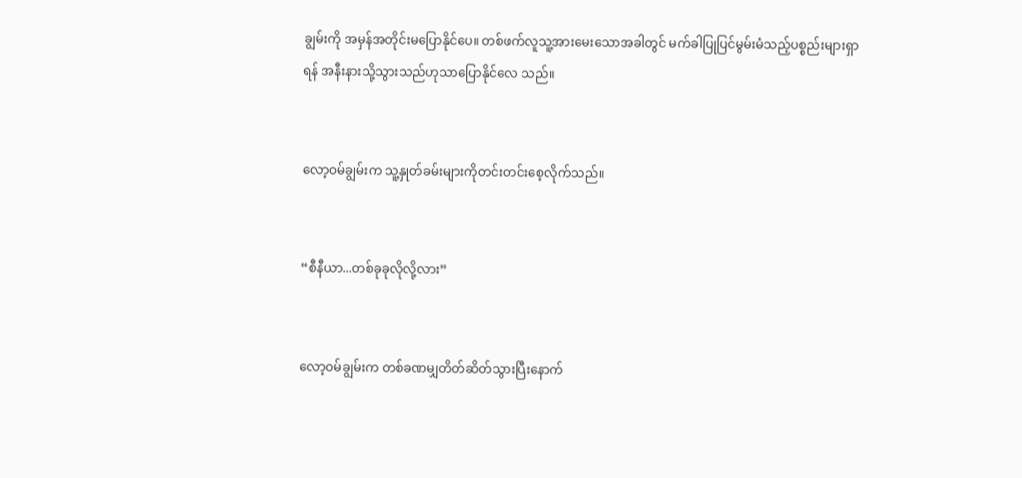ချွမ်းကို အမှန်အတိုင်းမပြောနိုင်ပေ။ တစ်ဖက်လူသူ့အားမေးသောအခါတွင် မက်ခါပြုပြင်မွမ်းမံသည့်ပစ္စည်းများရှာရန် အနီးနားသို့သွားသည်ဟုသာပြောနိုင်လေ သည်။


လော့ဝမ်ချွမ်းက သူ့နှုတ်ခမ်းများကိုတင်းတင်းစေ့လိုက်သည်။


“စီနီယာ...တစ်ခုခုလိုလို့လား”


လော့ဝမ်ချွမ်းက တစ်ခဏမျှတိတ်ဆိတ်သွားပြီးနောက်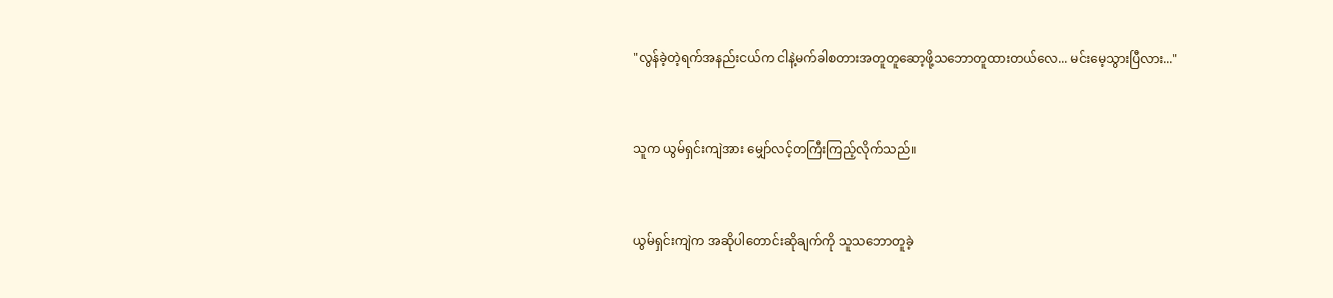"လွန်ခဲ့တဲ့ရက်အနည်းငယ်က ငါနဲ့မက်ခါစတားအတူတူဆော့ဖို့သဘောတူထားတယ်လေ... မင်းမေ့သွားပြီလား..."


သူက ယွမ်ရှင်းကျဲအား မျှော်လင့်တကြီးကြည့်လိုက်သည်။


ယွမ်ရှင်းကျဲက အဆိုပါတောင်းဆိုချက်ကို သူသဘောတူခဲ့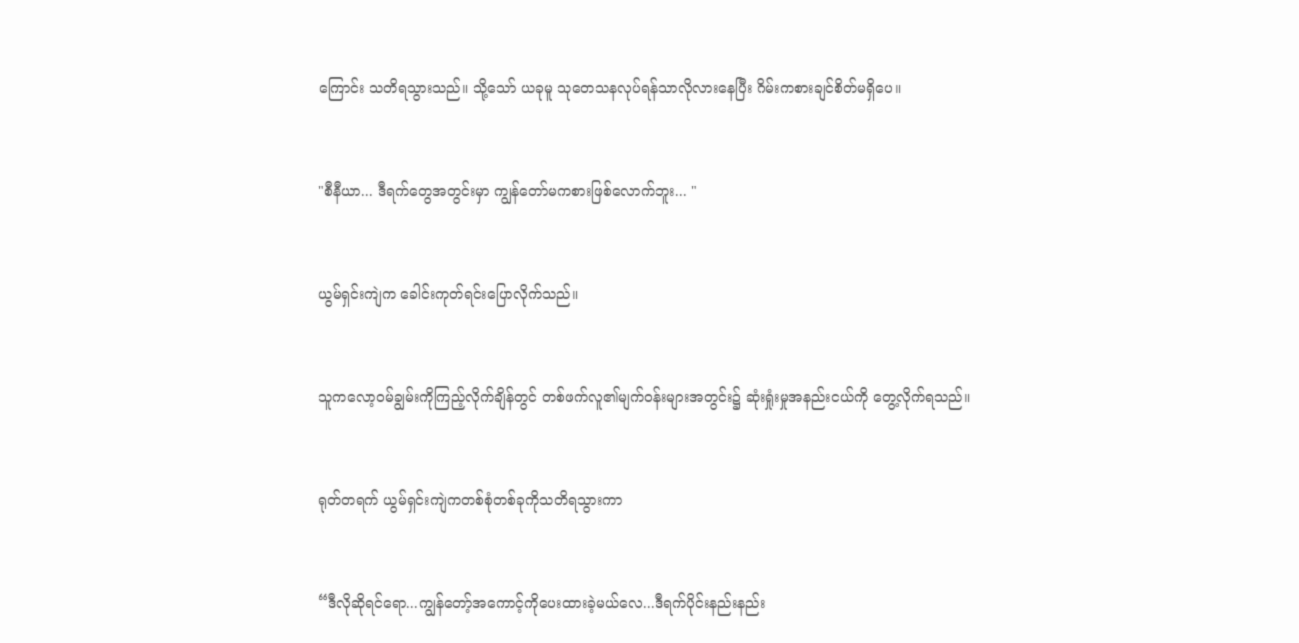ကြောင်း သတိရသွားသည်။ သို့သော် ယခုမူ သုတေသနလုပ်ရန်သာလိုလားနေပြီး ဂိမ်းကစားချင်စိတ်မရှိပေ။


"စီနီယာ... ဒီရက်တွေအတွင်းမှာ ကျွန်တော်မကစားဖြစ်လောက်ဘူး... "


ယွမ်ရှင်းကျဲက ခေါင်းကုတ်ရင်းပြောလိုက်သည်။


သူကလော့ဝမ်ချွမ်းကိုကြည့်လိုက်ချိန်တွင် တစ်ဖက်လူ၏မျက်ဝန်းများအတွင်း၌ ဆုံးရှုံးမှုအနည်းငယ်ကို တွေ့လိုက်ရသည်။


ရုတ်တရက် ယွမ်ရှင်းကျဲကတစ်စုံတစ်ခုကိုသတိရသွားကာ


“ဒီလိုဆိုရင်ရော...ကျွန်တော့်အကောင့်ကိုပေးထားခဲ့မယ်လေ...ဒီရက်ပိုင်းနည်းနည်း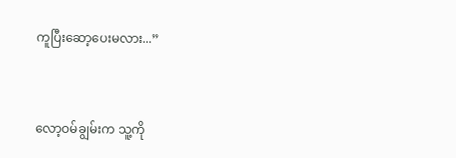ကူပြီးဆော့ပေးမလား...”


လော့ဝမ်ချွမ်းက သူ့ကို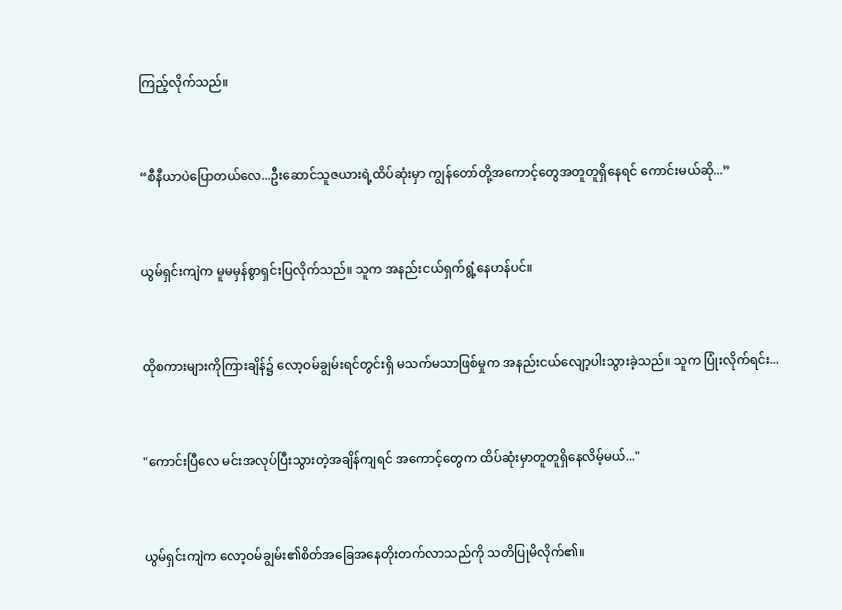ကြည့်လိုက်သည်။


“စီနီယာပဲပြောတယ်လေ...ဦးဆောင်သူဇယားရဲ့ထိပ်ဆုံးမှာ ကျွန်တော်တို့အကောင့်တွေအတူတူရှိနေရင် ကောင်းမယ်ဆို...”


ယွမ်ရှင်းကျဲက မူမမှန်စွာရှင်းပြလိုက်သည်။ သူက အနည်းငယ်ရှက်ရွံ့နေဟန်ပင်။


ထိုစကားများကိုကြားချိန်၌ လော့ဝမ်ချွမ်းရင်တွင်းရှိ မသက်မသာဖြစ်မှုက အနည်းငယ်လျော့ပါးသွားခဲ့သည်။ သူက ပြုံးလိုက်ရင်း...


"ကောင်းပြီလေ မင်းအလုပ်ပြီးသွားတဲ့အချိန်ကျရင် အကောင့်တွေက ထိပ်ဆုံးမှာတူတူရှိနေလိမ့်မယ်..."


ယွမ်ရှင်းကျဲက လော့ဝမ်ချွမ်း၏စိတ်အခြေအနေတိုးတက်လာသည်ကို သတိပြုမိလိုက်၏။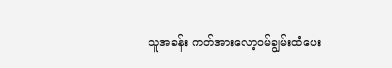သူအခန်း ကတ်အားလော့ဝမ်ချွမ်းထံပေး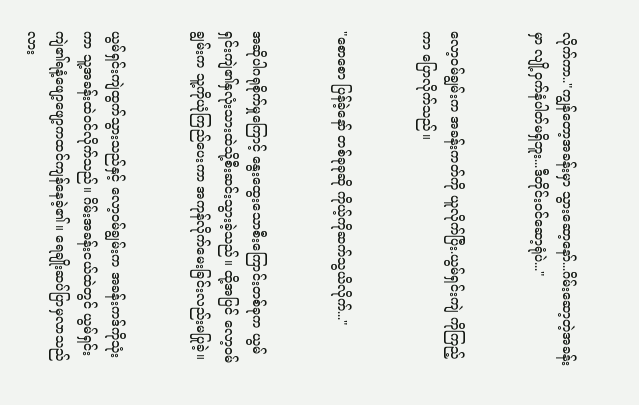လိုက်ကာ.."ကျွန်တော့အခန်းမှာ သွားဆော့နော်...ဂိမ်းဆော့တဲ့အခန်းမှာ လျို့ဝှက်နံပါတ်မရှိဘူး...ဒီတိုင်းဝင်ဆော့ရုံပဲ..."


လော့ဝမ်ချွမ်းက အခန်းကတ်ကို ယူလိုက်ပြီး.ယွမ်ရှင်းကျဲ ကိုကြည့်ကာ ပြောလိုက်သည်။


"စောစော ပြန်ခဲ့နော် တစ်ခုခုဆို ကိုယ့်ကိုဆက်သွယိလိုက်..."


အဆိုပါဂရုစိုက်မှုကြောင့် နွေးထွေးသောစီးကြောင်းတစ်ခုက ယွမ်ရှင်းကျဲ၏နှလုံးသားထဲသို့စီးဆင်းသွားခဲ့သည်။ ထို့အပြင် လော့ဝမ်ချွမ်းက သူ့ကိုယုံကြည်ပေးကာ အကုန်လိုက်မေးခြင်းလည်းမပြုခဲ့။


ယွမ်ရှင်းကျဲထွက်သွားသည်နှင့် လော့ဝမ်ချွမ်းက အခန်းကဒ်ကိုသုံးကာ သူ့အခန်းထဲဝင်လိုက်သည်။ ဂိမ်းအခန်းငယ်ထဲတွင် ယွမ်ရှင်းကျဲ၏ရနံ့ဖျော့ဖျော့ကထင်ကျန်နေခဲ့၏။ ရေချိုးဆပ်ပြာမှလာသည်လား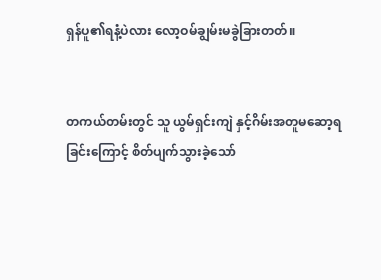ရှန်ပူ၏ရနံ့ပဲလား လော့ဝမ်ချွမ်းမခွဲခြားတတ်။


တကယ်တမ်းတွင် သူ ယွမ်ရှင်းကျဲ နှင့်ဂိမ်းအတူမဆော့ရခြင်းကြောင့် စိတ်ပျက်သွားခဲ့သော်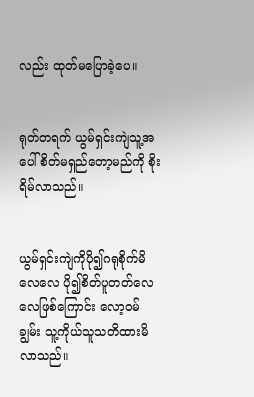လည်း ထုတ်မပြောခဲ့ပေ။


ရုတ်တရက် ယွမ်ရှင်းကျဲသူ့အပေါ်စိတ်မရှည်တော့မည်ကို စိုးရိမ်လာသည်။


ယွမ်ရှင်းကျဲကိုပို၍ဂရုစိုက်မိလေလေ ပို၍စိတ်ပူတတ်လေလေဖြစ်ကြောင်း လော့ဝမ်ချွမ်း သူ့ကိုယ်သူသတိထားမိလာသည်။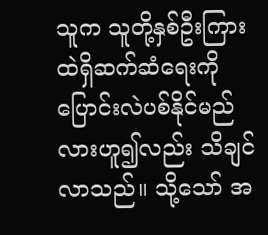သူက သူတို့နှစ်ဦးကြားထဲရှိဆက်ဆံရေးကို ပြောင်းလဲပစ်နိုင်မည်လားဟူ၍လည်း သိချင်လာသည်။ သို့သော် အ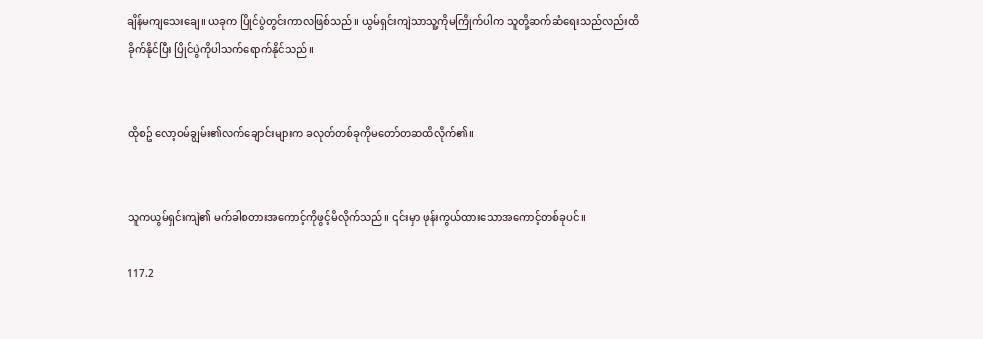ချိန်မကျသေးချေ။ ယခုက ပြိုင်ပွဲတွင်းကာလဖြစ်သည်။ ယွမ်ရှင်းကျဲသာသူ့ကိုမကြိုက်ပါက သူတို့ဆက်ဆံရေးသည်လည်းထိခိုက်နိုင်ပြီး ပြိုင်ပွဲကိုပါသက်ရောက်နိုင်သည်။


ထိုစဥ် လော့ဝမ်ချွမ်း၏လက်ချောင်းများက ခလုတ်တစ်ခုကိုမတော်တဆထိလိုက်၏။


သူကယွမ်ရှင်းကျဲ၏ မက်ခါစတားအကောင့်ကိုဖွင့်မိလိုက်သည်။ ၎င်းမှာ ဖုန်းကွယ်ထားသောအကောင့်တစ်ခုပင်။

117.2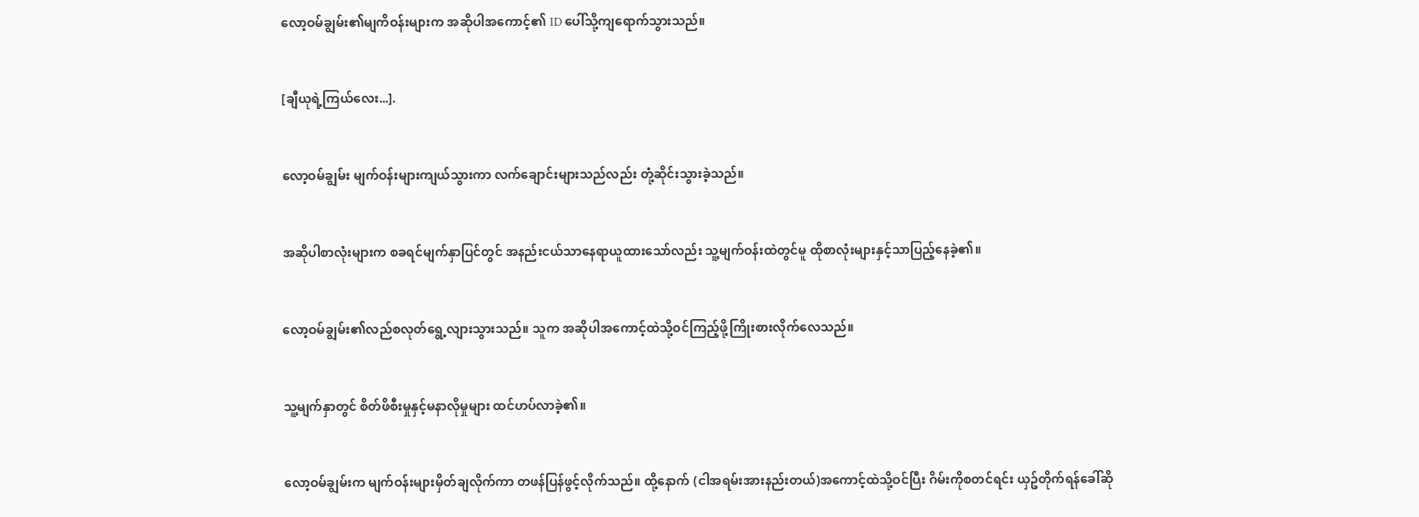လော့ဝမ်ချွမ်း၏မျကိဝန်းများက အဆိုပါအကောင့်၏ ID ပေါ်သို့ကျရောက်သွားသည်။


[ချီယုရဲ့ကြယ်လေး...].


လော့ဝမ်ချွမ်း မျက်ဝန်းများကျယ်သွားကာ လက်ချောင်းများသည်လည်း တုံ့ဆိုင်းသွားခဲ့သည်။


အဆိုပါစာလုံးများက စခရင်မျက်နှာပြင်တွင် အနည်းငယ်သာနေရာယူထားသော်လည်း သူ့မျက်ဝန်းထဲတွင်မူ ထိုစာလုံးများနှင့်သာပြည့်နေခဲ့၏။


လော့ဝမ်ချွမ်း၏လည်စလုတ်ရွေ့လျားသွားသည်။ သူက အဆိုပါအကောင့်ထဲသို့ဝင်ကြည့်ဖို့ကြိုးစားလိုက်လေသည်။


သူ့မျက်နှာတွင် စိတ်ဖိစီးမှုနှင့်မနာလိုမှုများ ထင်ဟပ်လာခဲ့၏။


လော့ဝမ်ချွမ်းက မျက်ဝန်းများမှိတ်ချလိုက်ကာ တဖန်ပြန်ဖွင့်လိုက်သည်။ ထို့နောက် (ငါအရမ်းအားနည်းတယ်)အကောင့်ထဲသို့ဝင်ပြီး ဂိမ်းကိုစတင်ရင်း ယှဥ်တိုက်ရန်ခေါ်ဆို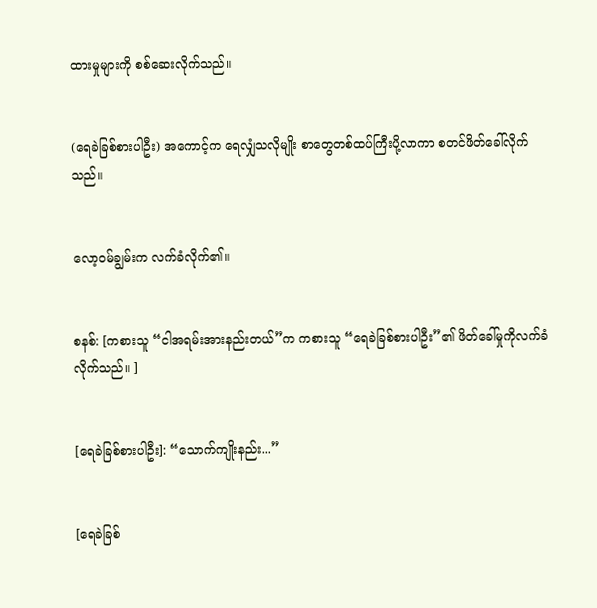ထားမှုများကို စစ်ဆေးလိုက်သည်။


(ရေခဲခြစ်စားပါဦး) အကောင့်က ရေလျှံသလိုမျိုး စာတွေတစ်ထပ်ကြီးပို့လာကာ စတင်ဖိတ်ခေါ်လိုက်သည်။


လော့ဝမ်ချွမ်းက လက်ခံလိုက်၏။


စနစ်: [ကစားသူ “ငါအရမ်းအားနည်းတယ်”က ကစားသူ “ရေခဲခြစ်စားပါဦး”၏ ဖိတ်ခေါ်မှုကိုလက်ခံလိုက်သည်။ ]


[ရေခဲခြစ်စားပါဦး]: “သောက်ကျိုးနည်း...”


[ရေခဲခြစ်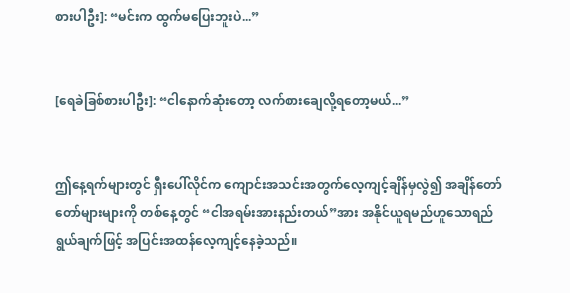စားပါဦး]: “မင်းက ထွက်မပြေးဘူးပဲ...”


[ရေခဲခြစ်စားပါဦး]: “ငါနောက်ဆုံးတော့ လက်စားချေလို့ရတော့မယ်...”


ဤနေ့ရက်များတွင် ရှီးပေါ်လိုင်က ကျောင်းအသင်းအတွက်လေ့ကျင့်ချိန်မှလွဲ၍ အချိန်တော်တော်များများကို တစ်နေ့တွင် “ငါအရမ်းအားနည်းတယ်”အား အနိုင်ယူရမည်ဟူသောရည်ရွယ်ချက်ဖြင့် အပြင်းအထန်လေ့ကျင့်နေခဲ့သည်။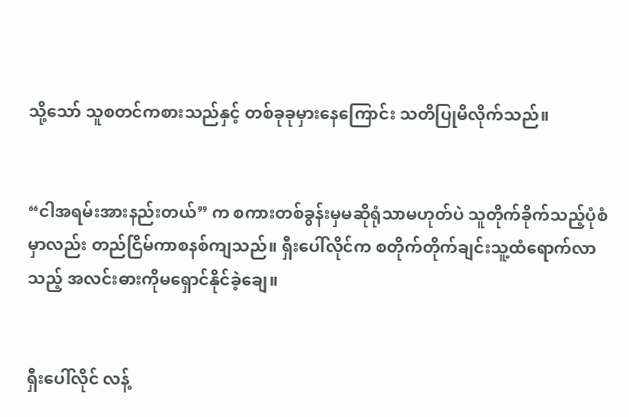သို့သော် သူစတင်ကစားသည်နှင့် တစ်ခုခုမှားနေကြောင်း သတိပြုမိလိုက်သည်။


“ငါအရမ်းအားနည်းတယ်” က စကားတစ်ခွန်းမှမဆိုရုံသာမဟုတ်ပဲ သူတိုက်ခိုက်သည့်ပုံစံမှာလည်း တည်ငြိမ်ကာစနစ်ကျသည်။ ရှီးပေါ်လိုင်က စတိုက်တိုက်ချင်းသူ့ထံရောက်လာသည့် အလင်းဓားကိုမရှောင်နိုင်ခဲ့ချေ။


ရှီးပေါ်လိုင် လန့်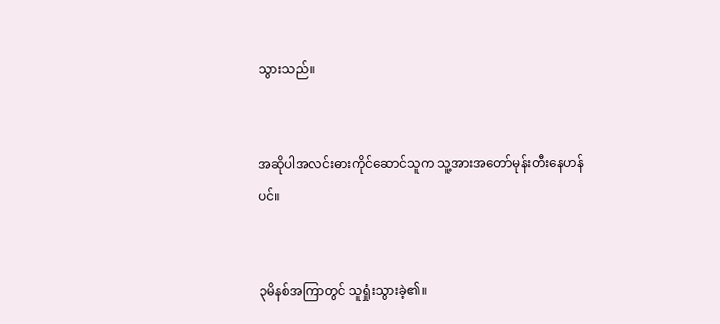သွားသည်။


အဆိုပါအလင်းဓားကိုင်ဆောင်သူက သူ့အားအတော်မုန်းတီးနေဟန်ပင်။


၃မိနစ်အကြာတွင် သူရှုံးသွားခဲ့၏။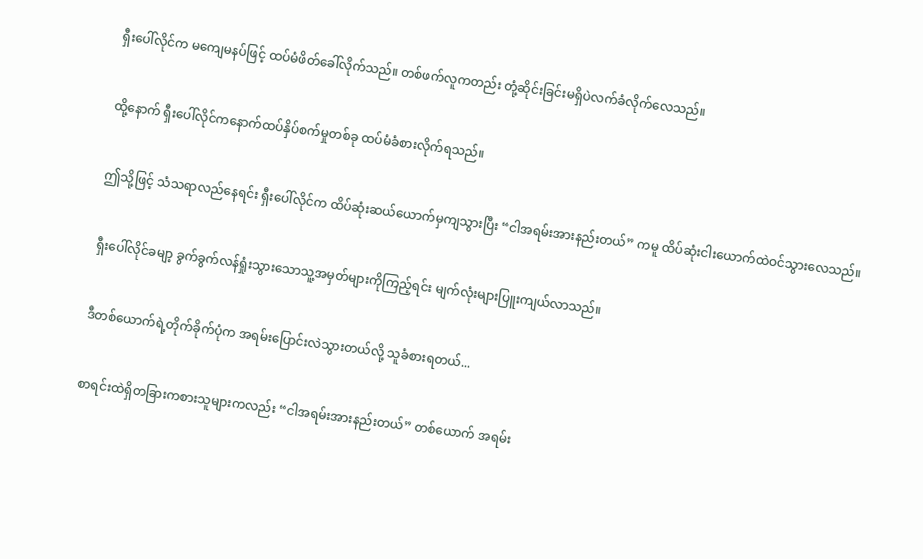ရှီးပေါ်လိုင်က မကျေမနပ်ဖြင့် ထပ်မံဖိတ်ခေါ်လိုက်သည်။ တစ်ဖက်လူကတည်း တုံ့ဆိုင်းခြင်းမရှိပဲလက်ခံလိုက်လေသည်။


ထို့နောက် ရှီးပေါ်လိုင်ကနောက်ထပ်နှိပ်စက်မှုတစ်ခု ထပ်မံခံစားလိုက်ရသည်။


ဤသို့ဖြင့် သံသရာလည်နေရင်း ရှီးပေါ်လိုင်က ထိပ်ဆုံးဆယ်ယောက်မှကျသွားပြီး “ငါအရမ်းအားနည်းတယ်” ကမူ ထိပ်ဆုံးငါးယောက်ထဲဝင်သွားလေသည်။


ရှီးပေါ်လိုင်ခမျာ့ ခွက်ခွက်လန်ရှုံးသွားသောသူ့အမှတ်များကိုကြည့်ရင်း မျက်လုံးများပြူးကျယ်လာသည်။


ဒီတစ်ယောက်ရဲ့တိုက်ခိုက်ပုံက အရမ်းပြောင်းလဲသွားတယ်လို့ သူခံစားရတယ်...


စာရင်းထဲရှိတခြားကစားသူများကလည်း “ငါအရမ်းအားနည်းတယ်” တစ်ယောက် အရမ်း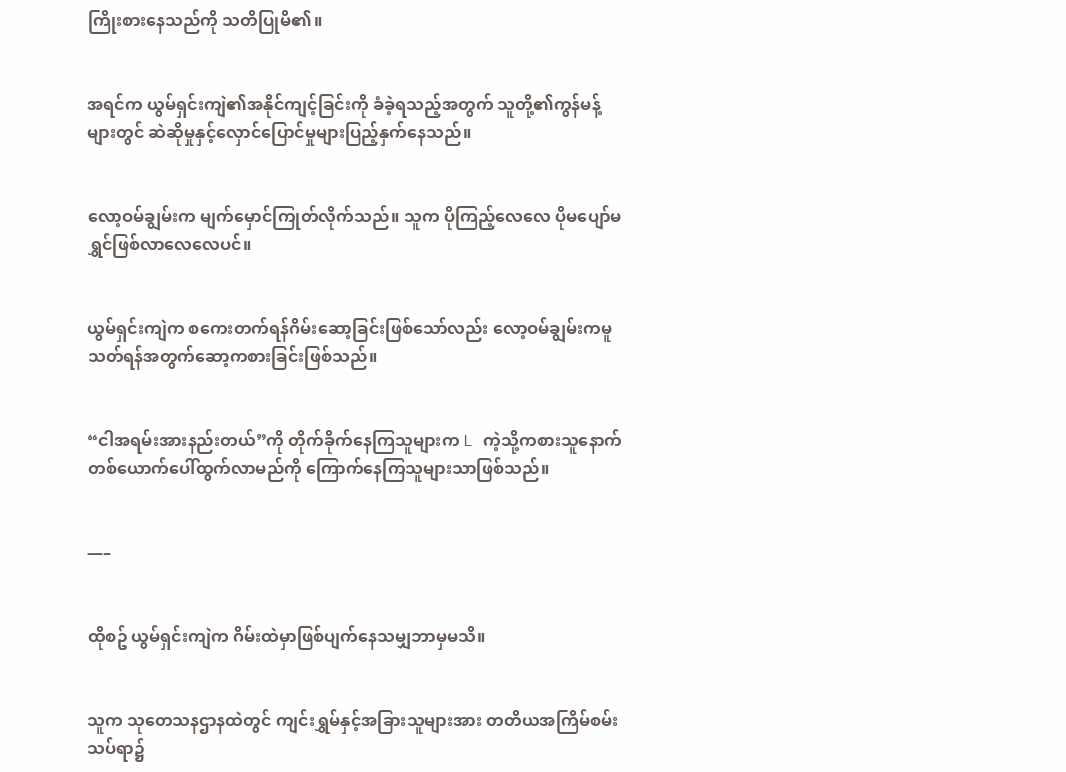ကြိုးစားနေသည်ကို သတိပြုမိ၏။


အရင်က ယွမ်ရှင်းကျဲ၏အနိုင်ကျင့်ခြင်းကို ခံခဲ့ရသည့်အတွက် သူတို့၏ကွန်မန့်များတွင် ဆဲဆိုမှုနှင့်လှောင်ပြောင်မှုများပြည့်နှက်နေသည်။


လော့ဝမ်ချွမ်းက မျက်မှောင်ကြုတ်လိုက်သည်။ သူက ပိုကြည့်လေလေ ပိုမပျော်မရွှင်ဖြစ်လာလေလေပင်။


ယွမ်ရှင်းကျဲက စကေးတက်ရန်ဂိမ်းဆော့ခြင်းဖြစ်သော်လည်း လော့ဝမ်ချွမ်းကမူ သတ်ရန်အတွက်ဆော့ကစားခြင်းဖြစ်သည်။


“ငါအရမ်းအားနည်းတယ်”ကို တိုက်ခိုက်နေကြသူများက L ကဲ့သို့ကစားသူနောက်တစ်ယောက်ပေါ်ထွက်လာမည်ကို ကြောက်နေကြသူများသာဖြစ်သည်။


—–


ထိုစဥ် ယွမ်ရှင်းကျဲက ဂိမ်းထဲမှာဖြစ်ပျက်နေသမျှဘာမှမသိ။


သူက သုတေသနဌာနထဲတွင် ကျင်းရွှမ်နှင့်အခြားသူများအား တတိယအကြိမ်စမ်းသပ်ရာ၌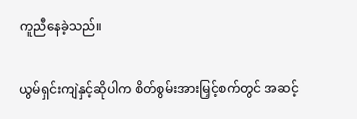ကူညီနေခဲ့သည်။


ယွမ်ရှင်းကျဲနှင့်ဆိုပါက စိတ်စွမ်းအားမြှင့်စက်တွင် အဆင့်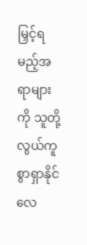မြှင့်ရမည့်အရာများကို သူတို့လွယ်ကူစွာရှာနိုင်လေ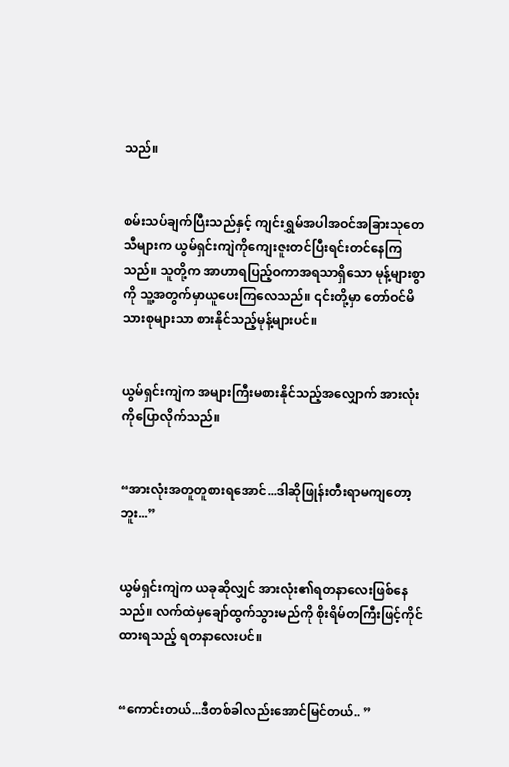သည်။


စမ်းသပ်ချက်ပြီးသည်နှင့် ကျင်းရွှမ်အပါအဝင်အခြားသုတေသီများက ယွမ်ရှင်းကျဲကိုကျေးဇူးတင်ပြီးရင်းတင်နေကြသည်။ သူတို့က အာဟာရပြည့်ဝကာအရသာရှိသော မုန့်များစွာကို သူ့အတွက်မှာယူပေးကြလေသည်။ ၎င်းတို့မှာ တော်ဝင်မိသားစုများသာ စားနိုင်သည့်မုန့်များပင်။


ယွမ်ရှင်းကျဲက အများကြီးမစားနိုင်သည့်အလျှောက် အားလုံးကိုပြောလိုက်သည်။


“အားလုံးအတူတူစားရအောင်...ဒါဆိုဖြုန်းတီးရာမကျတော့ဘူး...”


ယွမ်ရှင်းကျဲက ယခုဆိုလျှင် အားလုံး၏ရတနာလေးဖြစ်နေသည်။ လက်ထဲမှချော်ထွက်သွားမည်ကို စိုးရိမ်တကြီးဖြင့်ကိုင်ထားရသည့် ရတနာလေးပင်။


“ကောင်းတယ်...ဒီတစ်ခါလည်းအောင်မြင်တယ်.. ”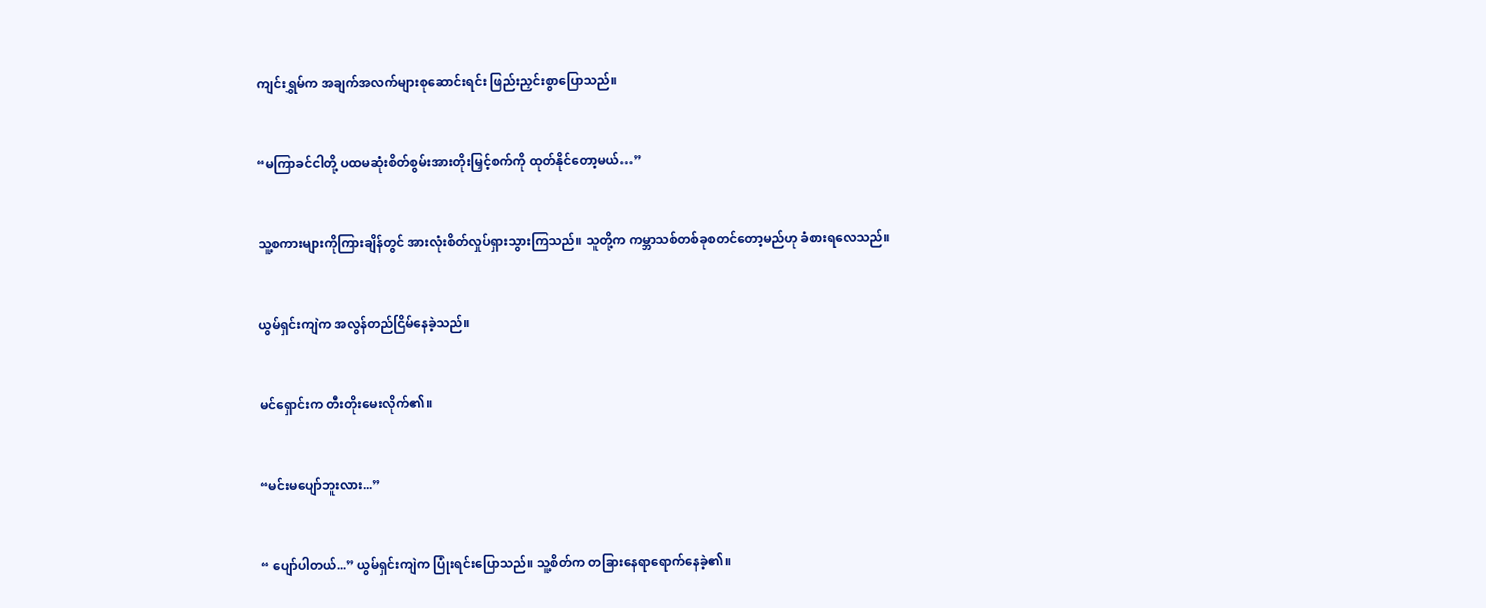ကျင်းရွှမ်က အချက်အလက်များစုဆောင်းရင်း ဖြည်းညှင်းစွာပြောသည်။


“မကြာခင်ငါတို့ ပထမဆုံးစိတ်စွမ်းအားတိုးမြှင့်စက်ကို ထုတ်နိုင်တော့မယ်…”


သူ့စကားများကိုကြားချိန်တွင် အားလုံးစိတ်လှုပ်ရှားသွားကြသည်။ သူတို့က ကမ္ဘာသစ်တစ်ခုစတင်တော့မည်ဟု ခံစားရလေသည်။


ယွမ်ရှင်းကျဲက အလွန်တည်ငြိမ်နေခဲ့သည်။


မင်ရှောင်းက တီးတိုးမေးလိုက်၏။


“မင်းမပျော်ဘူးလား...”


“ ပျော်ပါတယ်...” ယွမ်ရှင်းကျဲက ပြုံးရင်းပြောသည်။ သူ့စိတ်က တခြားနေရာရောက်နေခဲ့၏။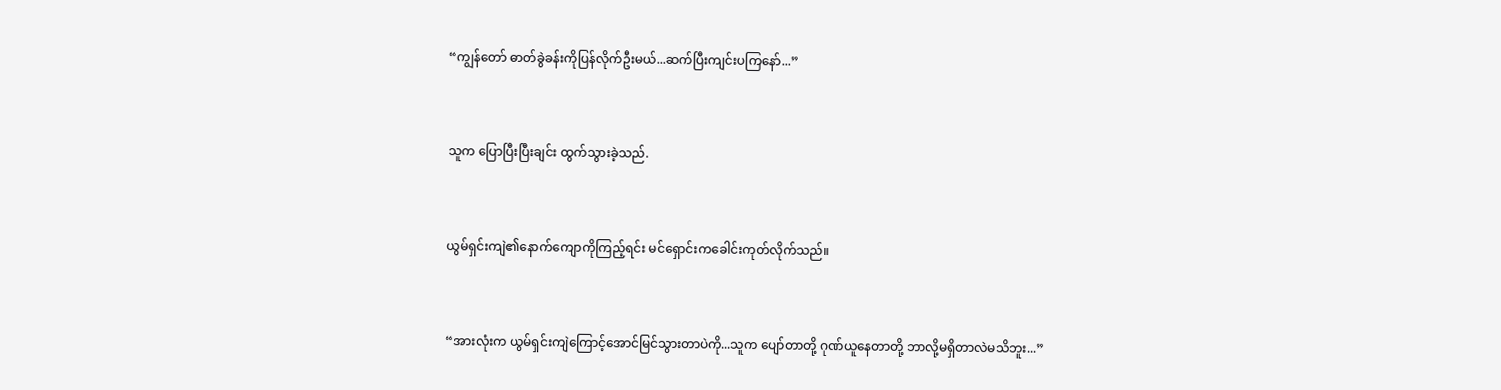“ကျွန်တော် ဓာတ်ခွဲခန်းကိုပြန်လိုက်ဦးမယ်...ဆက်ပြီးကျင်းပကြနော်...”


သူက ပြောပြီးပြီးချင်း ထွက်သွားခဲ့သည်.


ယွမ်ရှင်းကျဲ၏နောက်ကျောကိုကြည့်ရင်း မင်ရှောင်းကခေါင်းကုတ်လိုက်သည်။


“အားလုံးက ယွမ်ရှင်းကျဲကြောင့်အောင်မြင်သွားတာပဲကို...သူက ပျော်တာတို့ ဂုဏ်ယူနေတာတို့ ဘာလို့မရှိတာလဲမသိဘူး...”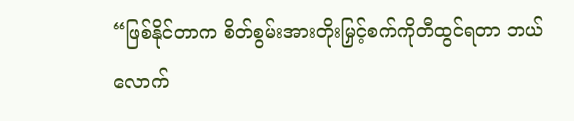“ဖြစ်နိုင်တာက စိတ်စွမ်းအားတိုးမြှင့်စက်ကိုတီထွင်ရတာ ဘယ်လောက်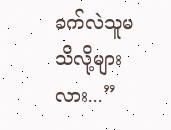ခက်လဲသူမသိလို့များလား...”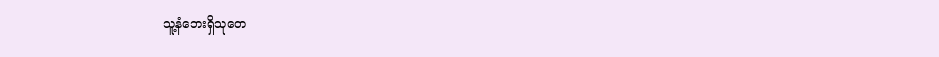သူ့နံဘေးရှိသုတေ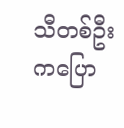သီတစ်ဦးကပြော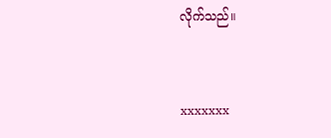လိုက်သည်။


xxxxxxx